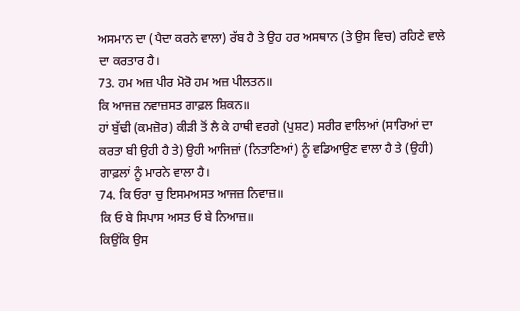ਅਸਮਾਨ ਦਾ (ਪੈਦਾ ਕਰਨੇ ਵਾਲਾ) ਰੱਬ ਹੈ ਤੇ ਉਹ ਹਰ ਅਸਥਾਨ (ਤੇ ਉਸ ਵਿਚ) ਰਹਿਣੇ ਵਾਲੇ ਦਾ ਕਰਤਾਰ ਹੈ।
73. ਹਮ ਅਜ਼ ਪੀਰ ਮੋਰੋ ਹਮ ਅਜ਼ ਪੀਲਤਨ॥
ਕਿ ਆਜਜ਼ ਨਵਾਜ਼ਸਤ ਗਾਫ਼ਲ ਸ਼ਿਕਨ॥
ਹਾਂ ਬੁੱਢੀ (ਕਮਜ਼ੋਰ) ਕੀੜੀ ਤੋਂ ਲੈ ਕੇ ਹਾਥੀ ਵਰਗੇ (ਪੁਸ਼ਟ) ਸਰੀਰ ਵਾਲਿਆਂ (ਸਾਰਿਆਂ ਦਾ ਕਰਤਾ ਬੀ ਉਹੀ ਹੈ ਤੇ) ਉਹੀ ਆਜਿਜ਼ਾਂ (ਨਿਤਾਣਿਆਂ) ਨੂੰ ਵਡਿਆਉਣ ਵਾਲਾ ਹੈ ਤੇ (ਉਹੀ) ਗਾਫ਼ਲਾਂ ਨੂੰ ਮਾਰਨੇ ਵਾਲਾ ਹੈ।
74. ਕਿ ਓਰਾ ਚੁ ਇਸਮਅਸਤ ਆਜਜ਼ ਨਿਵਾਜ਼॥
ਕਿ ਓ ਬੇ ਸਿਪਾਸ ਅਸਤ ਓ ਬੇ ਨਿਆਜ਼॥
ਕਿਉਂਕਿ ਉਸ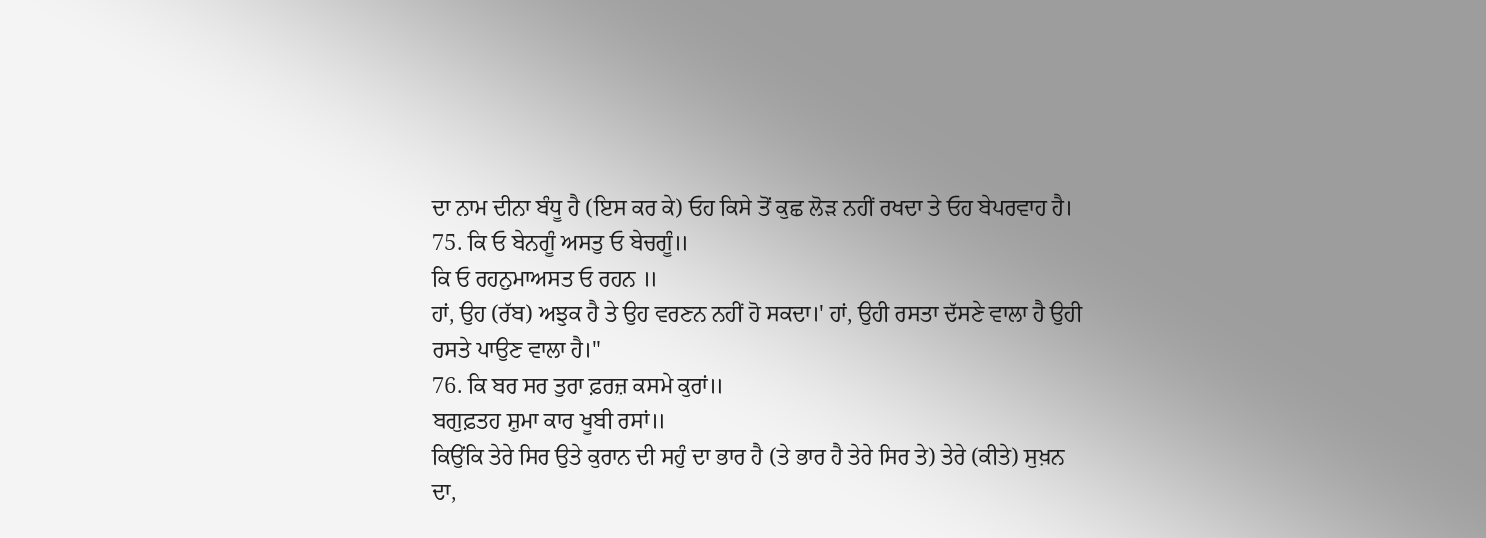ਦਾ ਨਾਮ ਦੀਨਾ ਬੰਧੂ ਹੈ (ਇਸ ਕਰ ਕੇ) ਓਹ ਕਿਸੇ ਤੋਂ ਕੁਛ ਲੋੜ ਨਹੀਂ ਰਖਦਾ ਤੇ ਓਹ ਬੇਪਰਵਾਹ ਹੈ।
75. ਕਿ ਓ ਬੇਨਗੂੰ ਅਸਤੁ ਓ ਬੇਚਗੂੰ॥
ਕਿ ਓ ਰਹਨੁਮਾਅਸਤ ਓ ਰਹਨ ॥
ਹਾਂ, ਉਹ (ਰੱਬ) ਅਝੁਕ ਹੈ ਤੇ ਉਹ ਵਰਣਨ ਨਹੀਂ ਹੋ ਸਕਦਾ।' ਹਾਂ, ਉਹੀ ਰਸਤਾ ਦੱਸਣੇ ਵਾਲਾ ਹੈ ਉਹੀ ਰਸਤੇ ਪਾਉਣ ਵਾਲਾ ਹੈ।"
76. ਕਿ ਬਰ ਸਰ ਤੁਰਾ ਫ਼ਰਜ਼ ਕਸਮੇ ਕੁਰਾਂ॥
ਬਗੁਫ਼ਤਹ ਸ਼ੁਮਾ ਕਾਰ ਖੂਬੀ ਰਸਾਂ॥
ਕਿਉਂਕਿ ਤੇਰੇ ਸਿਰ ਉਤੇ ਕੁਰਾਨ ਦੀ ਸਹੁੰ ਦਾ ਭਾਰ ਹੈ (ਤੇ ਭਾਰ ਹੈ ਤੇਰੇ ਸਿਰ ਤੇ) ਤੇਰੇ (ਕੀਤੇ) ਸੁਖ਼ਨ ਦਾ,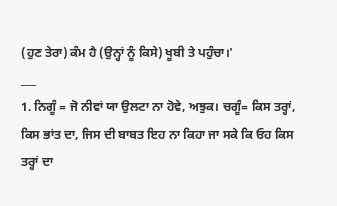(ਹੁਣ ਤੇਰਾ) ਕੰਮ ਹੈ (ਉਨ੍ਹਾਂ ਨੂੰ ਕਿਸੇ) ਖੂਬੀ ਤੇ ਪਹੁੰਚਾ।'
___
1. ਨਿਗੂੰ = ਜੋ ਨੀਵਾਂ ਯਾ ਉਲਟਾ ਨਾ ਹੋਵੇ, ਅਝੁਕ। ਚਗੂੰ= ਕਿਸ ਤਰ੍ਹਾਂ, ਕਿਸ ਭਾਂਤ ਦਾ, ਜਿਸ ਦੀ ਬਾਬਤ ਇਹ ਨਾ ਕਿਹਾ ਜਾ ਸਕੇ ਕਿ ਓਹ ਕਿਸ ਤਰ੍ਹਾਂ ਦਾ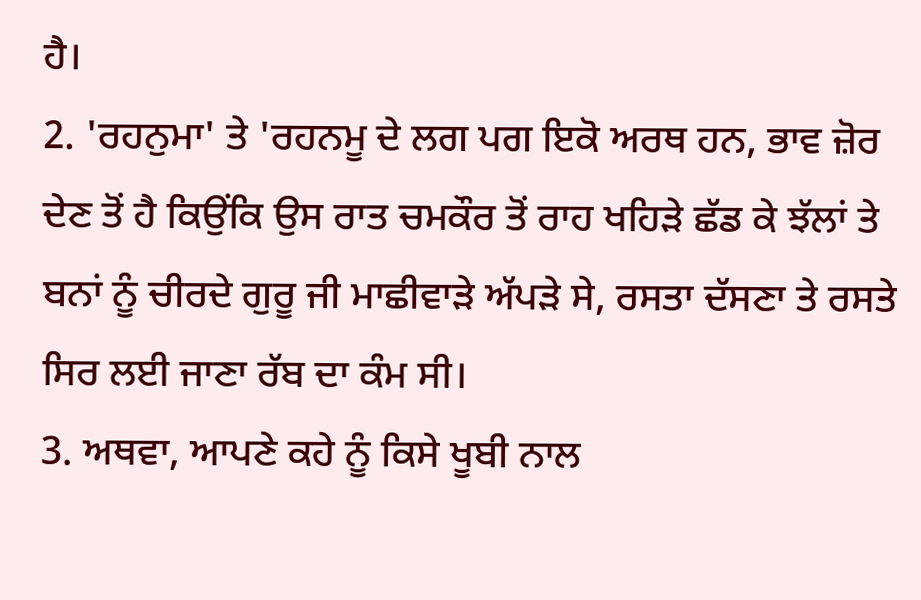ਹੈ।
2. 'ਰਹਨੁਮਾ' ਤੇ 'ਰਹਨਮੂ ਦੇ ਲਗ ਪਗ ਇਕੋ ਅਰਥ ਹਨ, ਭਾਵ ਜ਼ੋਰ ਦੇਣ ਤੋਂ ਹੈ ਕਿਉਂਕਿ ਉਸ ਰਾਤ ਚਮਕੌਰ ਤੋਂ ਰਾਹ ਖਹਿੜੇ ਛੱਡ ਕੇ ਝੱਲਾਂ ਤੇ ਬਨਾਂ ਨੂੰ ਚੀਰਦੇ ਗੁਰੂ ਜੀ ਮਾਛੀਵਾੜੇ ਅੱਪੜੇ ਸੇ, ਰਸਤਾ ਦੱਸਣਾ ਤੇ ਰਸਤੇ ਸਿਰ ਲਈ ਜਾਣਾ ਰੱਬ ਦਾ ਕੰਮ ਸੀ।
3. ਅਥਵਾ, ਆਪਣੇ ਕਹੇ ਨੂੰ ਕਿਸੇ ਖੂਬੀ ਨਾਲ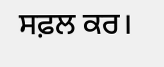ਸਫ਼ਲ ਕਰ।